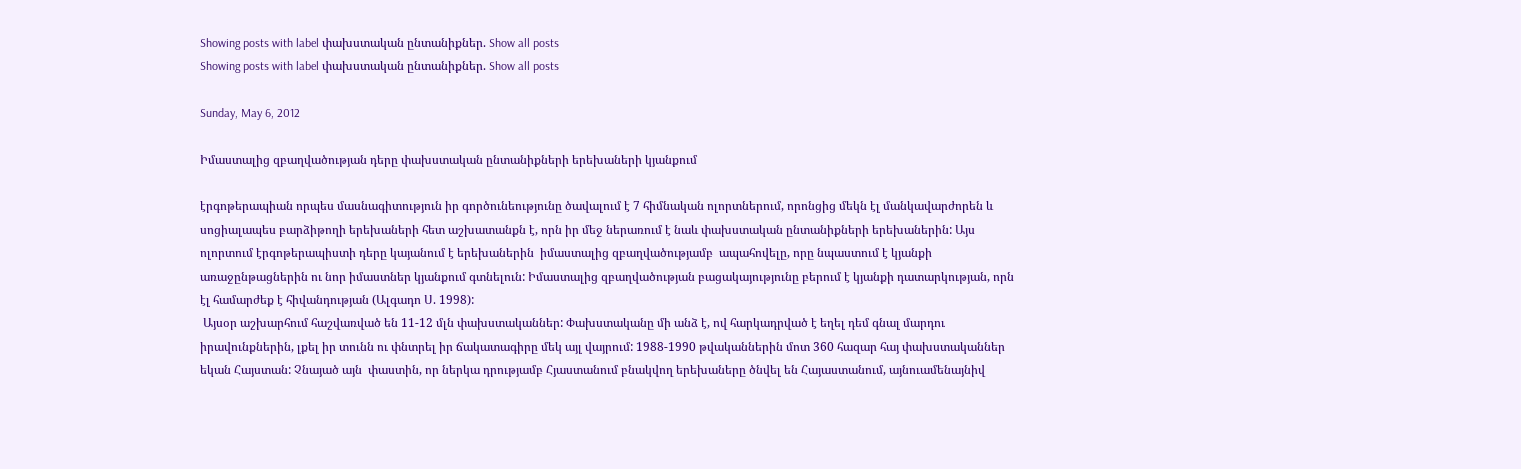Showing posts with label փախստական ընտանիքներ. Show all posts
Showing posts with label փախստական ընտանիքներ. Show all posts

Sunday, May 6, 2012

Իմաստալից զբաղվածության դերը փախստական ընտանիքների երեխաների կյանքում

էրգոթերապիան որպես մասնագիտություն իր գործունեությունը ծավալում է 7 հիմնական ոլորտներում, որոնցից մեկն էլ մանկավարժորեն և սոցիալապես բարձիթողի երեխաների հետ աշխատանքն է, որն իր մեջ ներառում է նաև փախստական ընտանիքների երեխաներին: Այս ոլորտում էրգոթերապիստի դերը կայանում է երեխաներին  իմաստալից զբաղվածությամբ  ապահովելը, որը նպաստում է կյանքի առաջընթացներին ու նոր իմաստներ կյանքում գտնելուն: Իմաստալից զբաղվածության բացակայությունը բերում է կյանքի դատարկության, որն էլ համարժեք է հիվանդության (Ալգադո Ս. 1998):
 Այսօր աշխարհում հաշվառված են 11-12 մլն փախստականներ: Փախստականը մի անձ է, ով հարկադրված է եղել դեմ գնալ մարդու իրավունքներին, լքել իր տունն ու փնտրել իր ճակատագիրը մեկ այլ վայրում: 1988-1990 թվականներին մոտ 360 հազար հայ փախստականներ եկան Հայստան: Չնայած այն  փաստին, որ ներկա դրությամբ Հյաստանում բնակվող երեխաները ծնվել են Հայաստանում, այնուամենայնիվ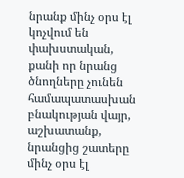նրանք մինչ օրս էլ կոչվում են փախստական, քանի որ նրանց ծնողները չունեն համապատասխան բնակության վայր, աշխատանք, նրանցից շատերը մինչ օրս էլ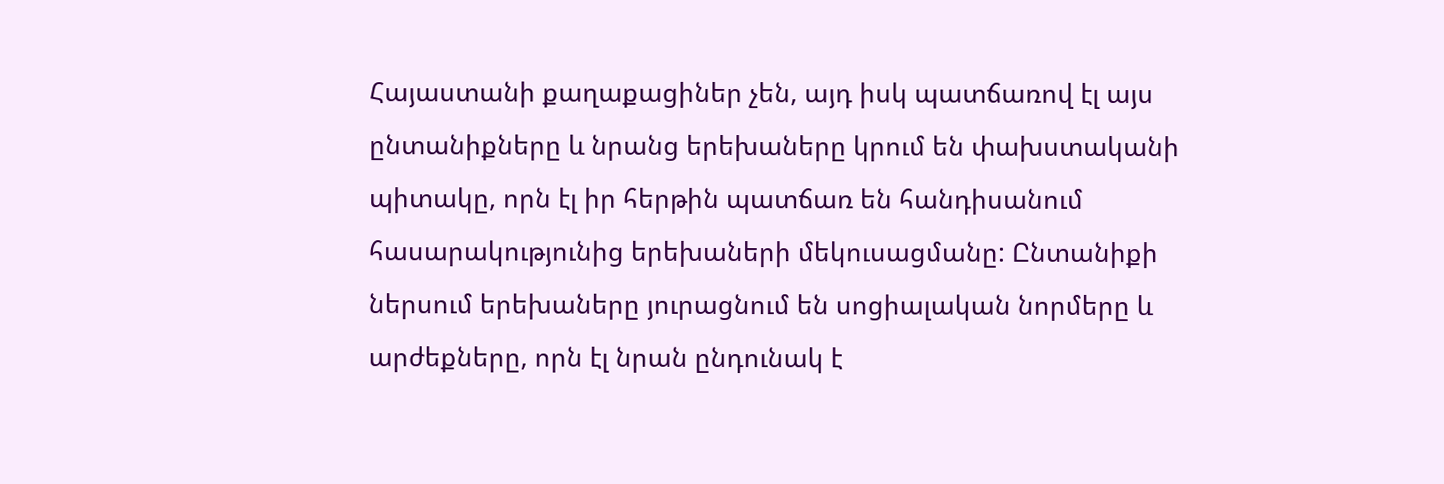Հայաստանի քաղաքացիներ չեն, այդ իսկ պատճառով էլ այս ընտանիքները և նրանց երեխաները կրում են փախստականի պիտակը, որն էլ իր հերթին պատճառ են հանդիսանում հասարակությունից երեխաների մեկուսացմանը: Ընտանիքի ներսում երեխաները յուրացնում են սոցիալական նորմերը և արժեքները, որն էլ նրան ընդունակ է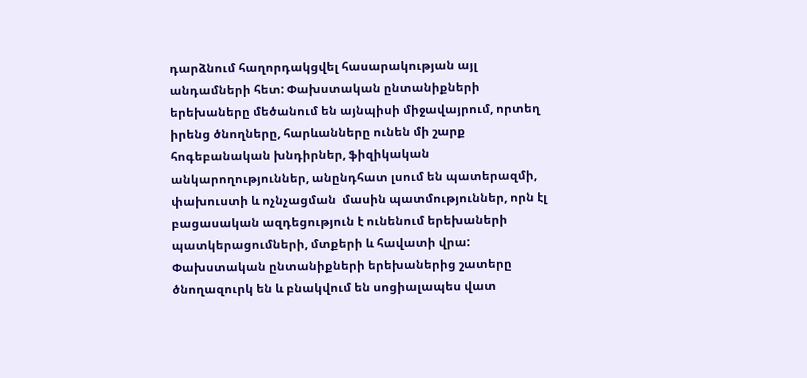դարձնում հաղորդակցվել հասարակության այլ անդամների հետ: Փախստական ընտանիքների երեխաները մեծանում են այնպիսի միջավայրում, որտեղ իրենց ծնողները, հարևանները ունեն մի շարք հոգեբանական խնդիրներ, ֆիզիկական անկարողություններ, անընդհատ լսում են պատերազմի, փախուստի և ոչնչացման  մասին պատմություններ, որն էլ բացասական ազդեցություն է ունենում երեխաների պատկերացումների, մտքերի և հավատի վրա: Փախստական ընտանիքների երեխաներից շատերը ծնողազուրկ են և բնակվում են սոցիալապես վատ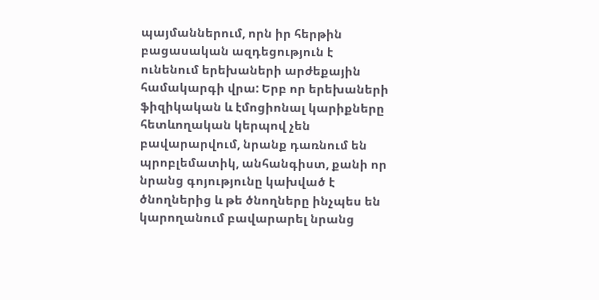պայմաններում, որն իր հերթին բացասական ազդեցություն է ունենում երեխաների արժեքային համակարգի վրա: Երբ որ երեխաների ֆիզիկական և էմոցիոնալ կարիքները հետևողական կերպով չեն բավարարվում, նրանք դառնում են պրոբլեմատիկ, անհանգիստ, քանի որ նրանց գոյությունը կախված է ծնողներից և թե ծնողները ինչպես են կարողանում բավարարել նրանց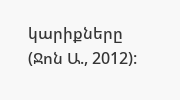կարիքները (Ջոն Ա., 2012):